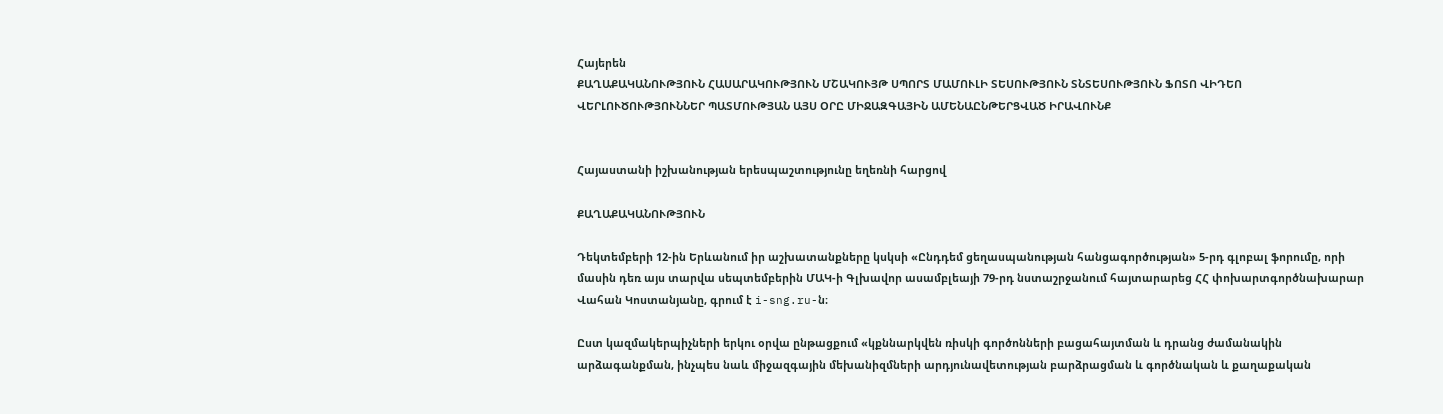Հայերեն
ՔԱՂԱՔԱԿԱՆՈՒԹՅՈՒՆ ՀԱՍԱՐԱԿՈՒԹՅՈՒՆ ՄՇԱԿՈՒՅԹ ՍՊՈՐՏ ՄԱՄՈՒԼԻ ՏԵՍՈՒԹՅՈՒՆ ՏՆՏԵՍՈՒԹՅՈՒՆ ՖՈՏՈ ՎԻԴԵՈ ՎԵՐԼՈՒԾՈՒԹՅՈՒՆՆԵՐ ՊԱՏՄՈՒԹՅԱՆ ԱՅՍ ՕՐԸ ՄԻՋԱԶԳԱՅԻՆ ԱՄԵՆԱԸՆԹԵՐՑՎԱԾ ԻՐԱՎՈՒՆՔ


Հայաստանի իշխանության երեսպաշտությունը եղեռնի հարցով

ՔԱՂԱՔԱԿԱՆՈՒԹՅՈՒՆ

Դեկտեմբերի 12-ին Երևանում իր աշխատանքները կսկսի «Ընդդեմ ցեղասպանության հանցագործության» 5-րդ գլոբալ ֆորումը, որի մասին դեռ այս տարվա սեպտեմբերին ՄԱԿ-ի Գլխավոր ասամբլեայի 79-րդ նստաշրջանում հայտարարեց ՀՀ փոխարտգործնախարար Վահան Կոստանյանը, գրում է i-sng.ru-ն։

Ըստ կազմակերպիչների երկու օրվա ընթացքում «կքննարկվեն ռիսկի գործոնների բացահայտման և դրանց ժամանակին արձագանքման, ինչպես նաև միջազգային մեխանիզմների արդյունավետության բարձրացման և գործնական և քաղաքական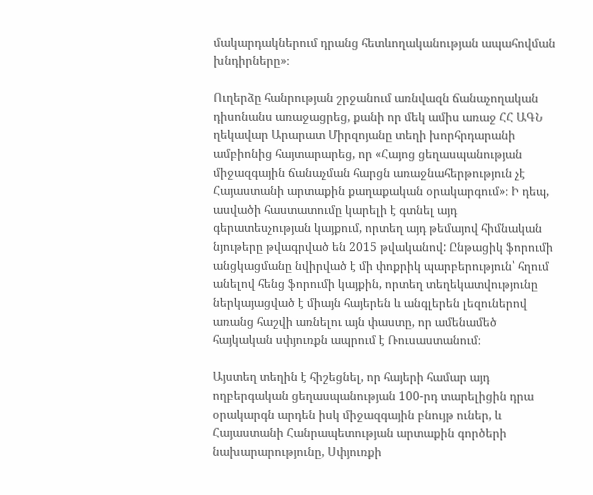մակարդակներում դրանց հետևողականության ապահովման խնդիրները»։

Ուղերձը հանրության շրջանում առնվազն ճանաչողական դիսոնանս առաջացրեց, քանի որ մեկ ամիս առաջ ՀՀ ԱԳՆ ղեկավար Արարատ Միրզոյանը տեղի խորհրդարանի ամբիոնից հայտարարեց, որ «Հայոց ցեղասպանության միջազգային ճանաչման հարցն առաջնահերթություն չէ Հայաստանի արտաքին քաղաքական օրակարգում»։ Ի դեպ, ասվածի հաստատումը կարելի է գտնել այդ գերատեսչության կայքում, որտեղ այդ թեմայով հիմնական նյութերը թվագրված են 2015 թվականով: Ընթացիկ ֆորումի անցկացմանը նվիրված է մի փոքրիկ պարբերություն՝ հղում անելով հենց ֆորումի կայքին, որտեղ տեղեկատվությունը ներկայացված է միայն հայերեն և անգլերեն լեզուներով առանց հաշվի առնելու այն փաստը, որ ամենամեծ հայկական սփյուռքն ապրում է Ռուսաստանում։

Այստեղ տեղին է հիշեցնել, որ հայերի համար այդ ողբերգական ցեղասպանության 100-րդ տարելիցին դրա օրակարգն արդեն իսկ միջազգային բնույթ ուներ, և Հայաստանի Հանրապետության արտաքին գործերի նախարարությունը, Սփյուռքի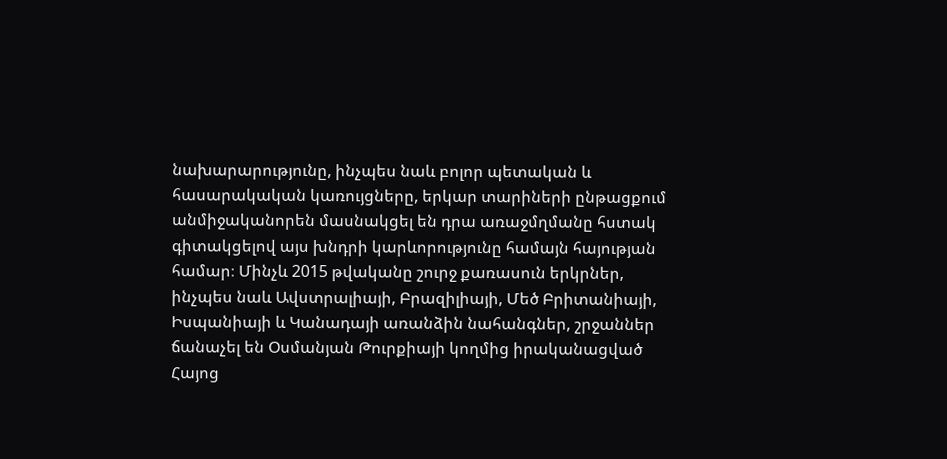նախարարությունը, ինչպես նաև բոլոր պետական և հասարակական կառույցները, երկար տարիների ընթացքում անմիջականորեն մասնակցել են դրա առաջմղմանը հստակ գիտակցելով այս խնդրի կարևորությունը համայն հայության համար։ Մինչև 2015 թվականը շուրջ քառասուն երկրներ, ինչպես նաև Ավստրալիայի, Բրազիլիայի, Մեծ Բրիտանիայի, Իսպանիայի և Կանադայի առանձին նահանգներ, շրջաններ ճանաչել են Օսմանյան Թուրքիայի կողմից իրականացված Հայոց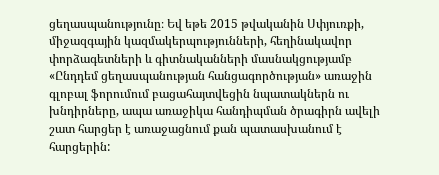ցեղասպանությունը։ Եվ եթե 2015 թվականին Սփյուռքի, միջազգային կազմակերպությունների, հեղինակավոր փորձագետների և գիտնականների մասնակցությամբ «Ընդդեմ ցեղասպանության հանցագործության» առաջին գլոբալ ֆորումում բացահայտվեցին նպատակներն ու խնդիրները, ապա առաջիկա հանդիպման ծրագիրն ավելի շատ հարցեր է առաջացնում քան պատասխանում է հարցերին: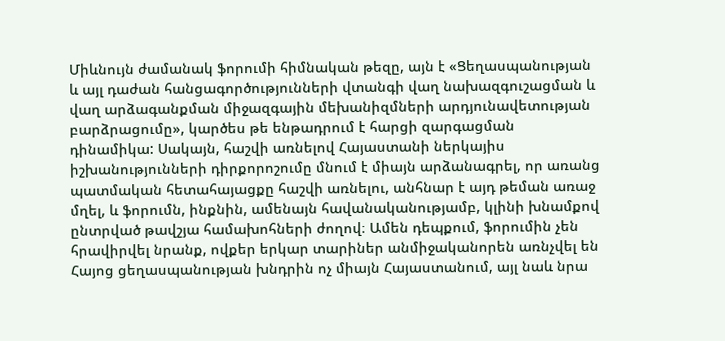Միևնույն ժամանակ ֆորումի հիմնական թեզը, այն է «Ցեղասպանության և այլ դաժան հանցագործությունների վտանգի վաղ նախազգուշացման և վաղ արձագանքման միջազգային մեխանիզմների արդյունավետության բարձրացումը», կարծես թե ենթադրում է հարցի զարգացման դինամիկա: Սակայն, հաշվի առնելով Հայաստանի ներկայիս իշխանությունների դիրքորոշումը մնում է միայն արձանագրել, որ առանց պատմական հետահայացքը հաշվի առնելու, անհնար է այդ թեման առաջ մղել, և ֆորումն, ինքնին, ամենայն հավանականությամբ, կլինի խնամքով ընտրված թավշյա համախոհների ժողով։ Ամեն դեպքում, ֆորումին չեն հրավիրվել նրանք, ովքեր երկար տարիներ անմիջականորեն առնչվել են Հայոց ցեղասպանության խնդրին ոչ միայն Հայաստանում, այլ նաև նրա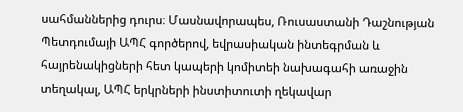սահմաններից դուրս։ Մասնավորապես, Ռուսաստանի Դաշնության Պետդումայի ԱՊՀ գործերով, եվրասիական ինտեգրման և հայրենակիցների հետ կապերի կոմիտեի նախագահի առաջին տեղակալ, ԱՊՀ երկրների ինստիտուտի ղեկավար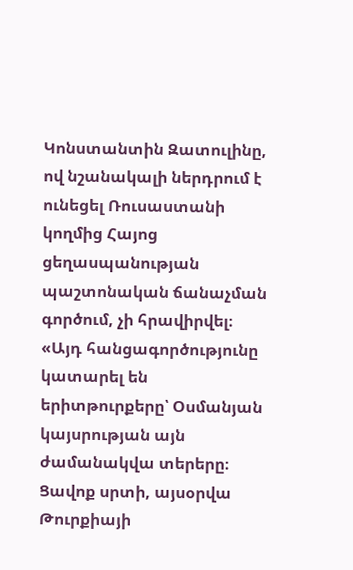Կոնստանտին Զատուլինը, ով նշանակալի ներդրում է ունեցել Ռուսաստանի կողմից Հայոց ցեղասպանության պաշտոնական ճանաչման գործում, չի հրավիրվել։ «Այդ հանցագործությունը կատարել են երիտթուրքերը՝ Օսմանյան կայսրության այն ժամանակվա տերերը։ Ցավոք սրտի, այսօրվա Թուրքիայի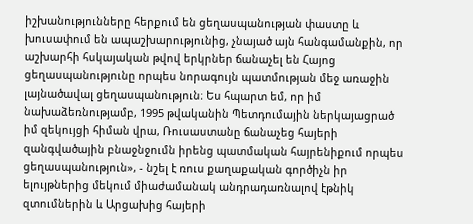իշխանությունները հերքում են ցեղասպանության փաստը և խուսափում են ապաշխարությունից, չնայած այն հանգամանքին, որ աշխարհի հսկայական թվով երկրներ ճանաչել են Հայոց ցեղասպանությունը որպես նորագույն պատմության մեջ առաջին լայնածավալ ցեղասպանություն։ Ես հպարտ եմ, որ իմ նախաձեռնությամբ, 1995 թվականին Պետդումային ներկայացրած իմ զեկույցի հիման վրա, Ռուսաստանը ճանաչեց հայերի զանգվածային բնաջնջումն իրենց պատմական հայրենիքում որպես ցեղասպանություն», - նշել է ռուս քաղաքական գործիչն իր ելույթներից մեկում միաժամանակ անդրադառնալով էթնիկ զտումներին և Արցախից հայերի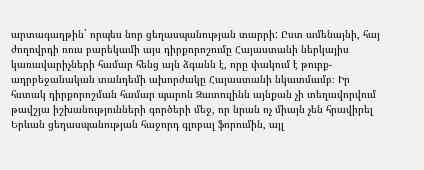արտագաղթին` որպես նոր ցեղասպանության տարրի: Ըստ ամենայնի, հայ ժողովրդի ռուս բարեկամի այս դիրքորոշումը Հայաստանի ներկայիս կառավարիչների համար հենց այն ձգանն է, որը փակում է թուրք-ադրբեջանական տանդեմի ախորժակը Հայաստանի նկատմամբ։ Իր հստակ դիրքորոշման համար պարոն Զատուլինն այնքան չի տեղավորվում թավշյա իշխանությունների գործերի մեջ, որ նրան ոչ միայն չեն հրավիրել Երևան ցեղասպանության հաջորդ գլոբալ ֆորումին, այլ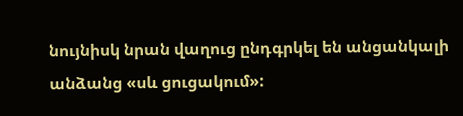նույնիսկ նրան վաղուց ընդգրկել են անցանկալի անձանց «սև ցուցակում»: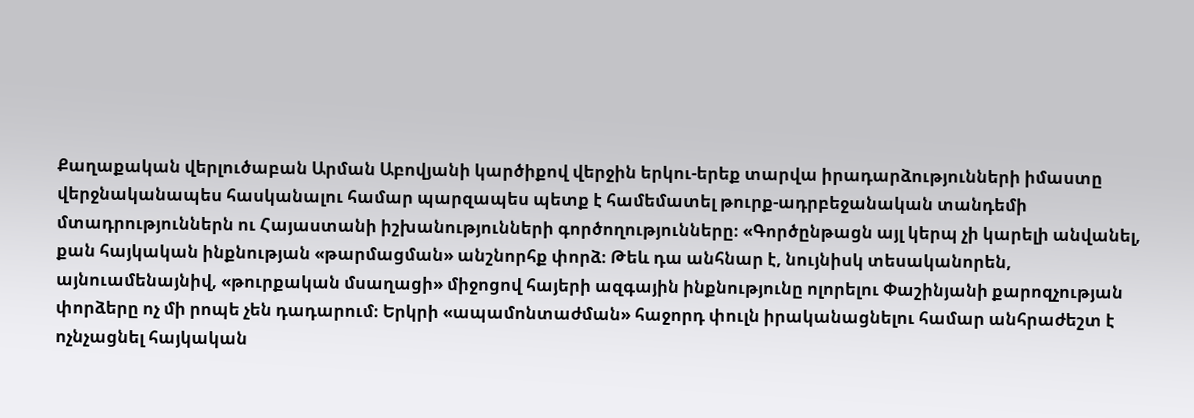Քաղաքական վերլուծաբան Արման Աբովյանի կարծիքով վերջին երկու-երեք տարվա իրադարձությունների իմաստը վերջնականապես հասկանալու համար պարզապես պետք է համեմատել թուրք-ադրբեջանական տանդեմի մտադրություններն ու Հայաստանի իշխանությունների գործողությունները։ «Գործընթացն այլ կերպ չի կարելի անվանել, քան հայկական ինքնության «թարմացման» անշնորհք փորձ։ Թեև դա անհնար է, նույնիսկ տեսականորեն, այնուամենայնիվ, «թուրքական մսաղացի» միջոցով հայերի ազգային ինքնությունը ոլորելու Փաշինյանի քարոզչության փորձերը ոչ մի րոպե չեն դադարում։ Երկրի «ապամոնտաժման» հաջորդ փուլն իրականացնելու համար անհրաժեշտ է ոչնչացնել հայկական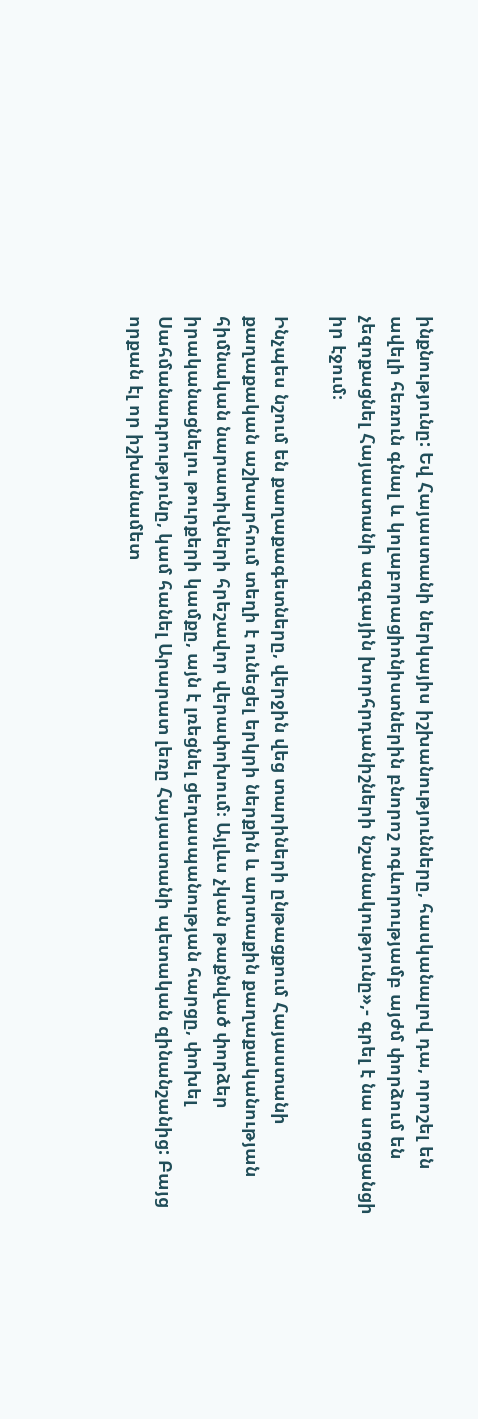ինքնությունը: Եվ Հայաստանի ներկայիս իշխանությունները, հասկանալով դա, որոշել են ավելի հեռուն գնալ և կոլաբորացիոնիստներին բնորոշ ոգևորությամբ այժմ փորձում են չեզոքացնել Հայաստանի ազգային խորհրդանիշների նշանակությունը»,- գրել է նա սոցցանցի իր էջում։

Ինչպես նշում են քաղաքագետները, վերջին վեց տարիների ընթացքում Հայաստանի քաղաքական աշխարհում տեղի է ունեցել երկրի ներքին և արտաքին քաղաքականության հիմնական նարատիվների հրեշավոր վերափոխում։ Այլևս չկան թաքնված փորձեր իրականացնելու թուրքերի կամքը, այն է լռեցնել ցեղասպանության հարցը, փոխել Սահմանադրությունը, կամ հանել Արարատ լեռը Հայաստանի պետական զինանշանից: Բայց որքան էլ որ իշխանամետ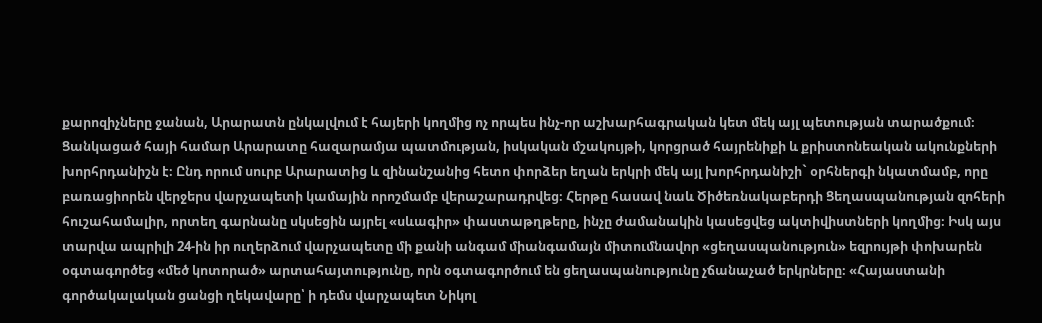քարոզիչները ջանան, Արարատն ընկալվում է հայերի կողմից ոչ որպես ինչ-որ աշխարհագրական կետ մեկ այլ պետության տարածքում։ Ցանկացած հայի համար Արարատը հազարամյա պատմության, իսկական մշակույթի, կորցրած հայրենիքի և քրիստոնեական ակունքների խորհրդանիշն է։ Ընդ որում սուրբ Արարատից և զինանշանից հետո փորձեր եղան երկրի մեկ այլ խորհրդանիշի` օրհներգի նկատմամբ, որը բառացիորեն վերջերս վարչապետի կամային որոշմամբ վերաշարադրվեց։ Հերթը հասավ նաև Ծիծեռնակաբերդի Ցեղասպանության զոհերի հուշահամալիր, որտեղ գարնանը սկսեցին այրել «սևագիր» փաստաթղթերը, ինչը ժամանակին կասեցվեց ակտիվիստների կողմից։ Իսկ այս տարվա ապրիլի 24-ին իր ուղերձում վարչապետը մի քանի անգամ միանգամայն միտումնավոր «ցեղասպանություն» եզրույթի փոխարեն օգտագործեց «մեծ կոտորած» արտահայտությունը, որն օգտագործում են ցեղասպանությունը չճանաչած երկրները։ «Հայաստանի գործակալական ցանցի ղեկավարը՝ ի դեմս վարչապետ Նիկոլ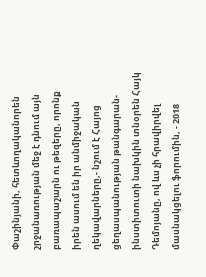Փաշինյանի, հետևողականորեն շրջանառության մեջ է դնում այն բառապաշարն ու թեզերը, որոնք իրեն ասում են իր անմիջական ղեկավարները,- նշում է Հայոց ցեղասպանության թանգարան-ինստիտուտի նախկին տնօրեն Հայկ Դեմոյանը, ով ևս չի հրավիրվել մասնակցելու ֆորումին, - 2018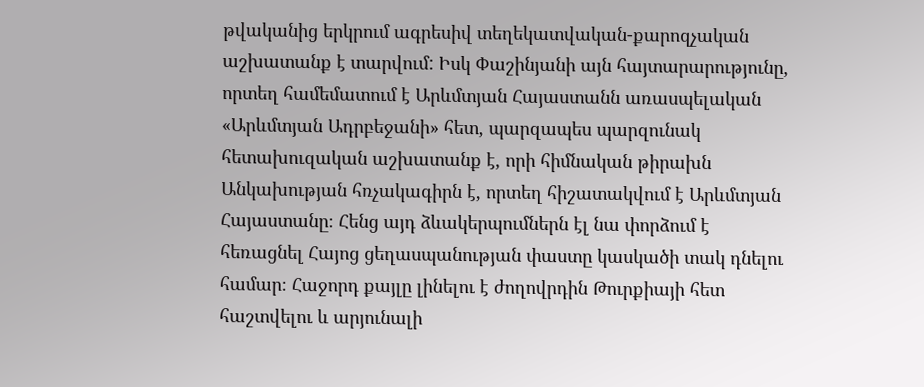թվականից երկրում ագրեսիվ տեղեկատվական-քարոզչական աշխատանք է տարվում: Իսկ Փաշինյանի այն հայտարարությունը, որտեղ համեմատում է Արևմտյան Հայաստանն առասպելական «Արևմտյան Ադրբեջանի» հետ, պարզապես պարզունակ հետախուզական աշխատանք է, որի հիմնական թիրախն Անկախության հռչակագիրն է, որտեղ հիշատակվում է Արևմտյան Հայաստանը։ Հենց այդ ձևակերպումներն էլ նա փորձում է հեռացնել Հայոց ցեղասպանության փաստը կասկածի տակ դնելու համար։ Հաջորդ քայլը լինելու է ժողովրդին Թուրքիայի հետ հաշտվելու և արյունալի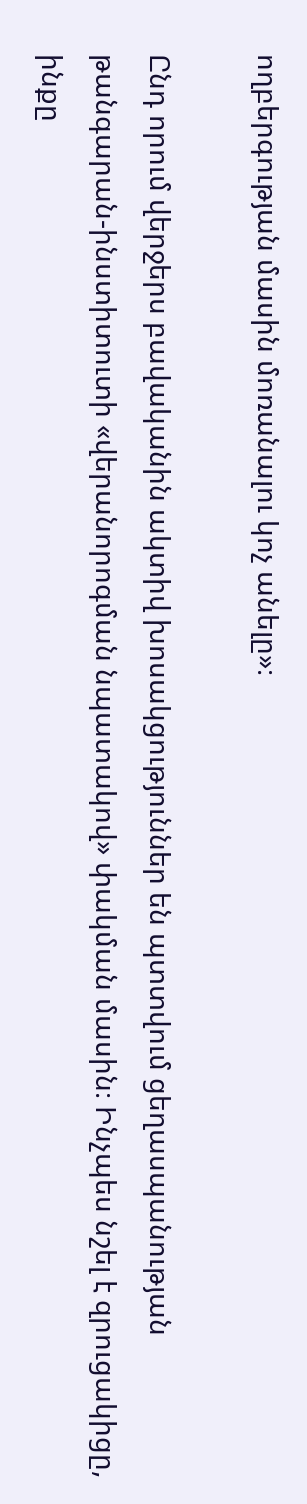ողբերգության մասին մոռանալու կոչ անելը»։

Ընդ որում վերջերս բավականին ակտիվ խոսակցություններ են պտտվում ցեղասպանության թանգարան-ինստիտուտի «վերանորոգման նպատակով» փակման մասին։ Ինչպես նշել է զրուցակիցը, ինքը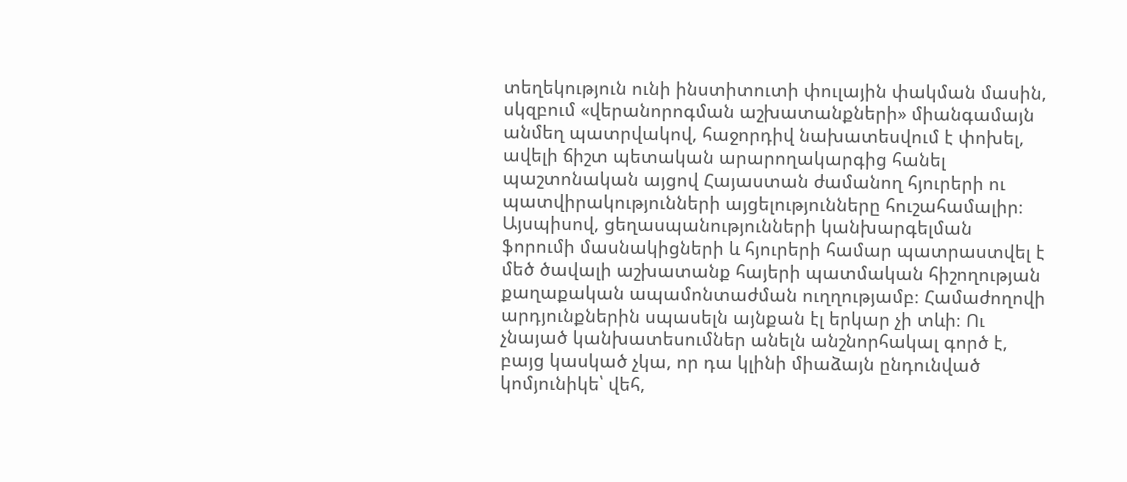տեղեկություն ունի ինստիտուտի փուլային փակման մասին, սկզբում «վերանորոգման աշխատանքների» միանգամայն անմեղ պատրվակով, հաջորդիվ նախատեսվում է փոխել, ավելի ճիշտ պետական արարողակարգից հանել պաշտոնական այցով Հայաստան ժամանող հյուրերի ու պատվիրակությունների այցելությունները հուշահամալիր։ Այսպիսով, ցեղասպանությունների կանխարգելման ֆորումի մասնակիցների և հյուրերի համար պատրաստվել է մեծ ծավալի աշխատանք հայերի պատմական հիշողության քաղաքական ապամոնտաժման ուղղությամբ։ Համաժողովի արդյունքներին սպասելն այնքան էլ երկար չի տևի։ Ու չնայած կանխատեսումներ անելն անշնորհակալ գործ է, բայց կասկած չկա, որ դա կլինի միաձայն ընդունված կոմյունիկե՝ վեհ,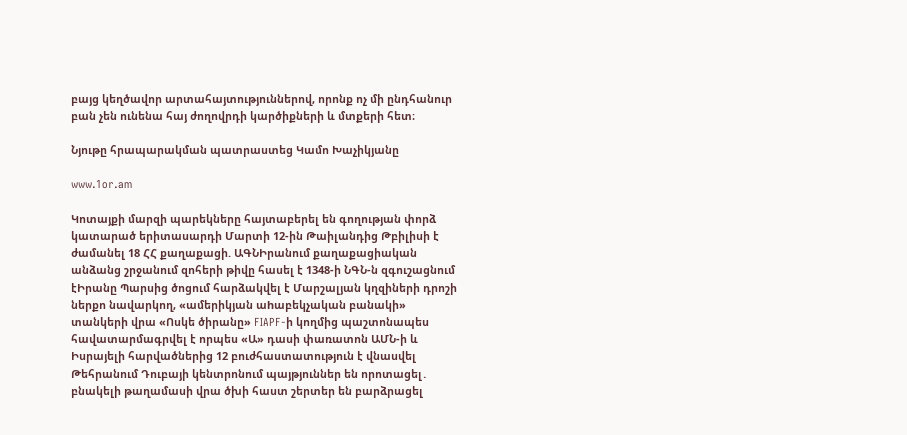բայց կեղծավոր արտահայտություններով, որոնք ոչ մի ընդհանուր բան չեն ունենա հայ ժողովրդի կարծիքների և մտքերի հետ։

Նյութը հրապարակման պատրաստեց Կամո Խաչիկյանը

www.1or.am

Կոտայքի մարզի պարեկները հայտաբերել են գողության փորձ կատարած երիտասարդի Մարտի 12-ին Թաիլանդից Թբիլիսի է ժամանել 18 ՀՀ քաղաքացի. ԱԳՆԻրանում քաղաքացիական անձանց շրջանում զոհերի թիվը հասել է 1348-ի ՆԳՆ-ն զգուշացնում էԻրանը Պարսից ծոցում հարձակվել է Մարշալյան կղզիների դրոշի ներքո նավարկող, «ամերիկյան աhաբեկչական բանակի» տանկերի վրա «Ոսկե ծիրանը» FIAPF-ի կողմից պաշտոնապես հավատարմագրվել է որպես «Ա» դասի փառատոն ԱՄՆ-ի և Իսրայելի հարվածներից 12 բուժհաստատություն է վնասվել Թեհրանում Դուբայի կենտրոնում պայթյուններ են որոտացել․ բնակելի թաղամասի վրա ծխի հաստ շերտեր են բարձրացել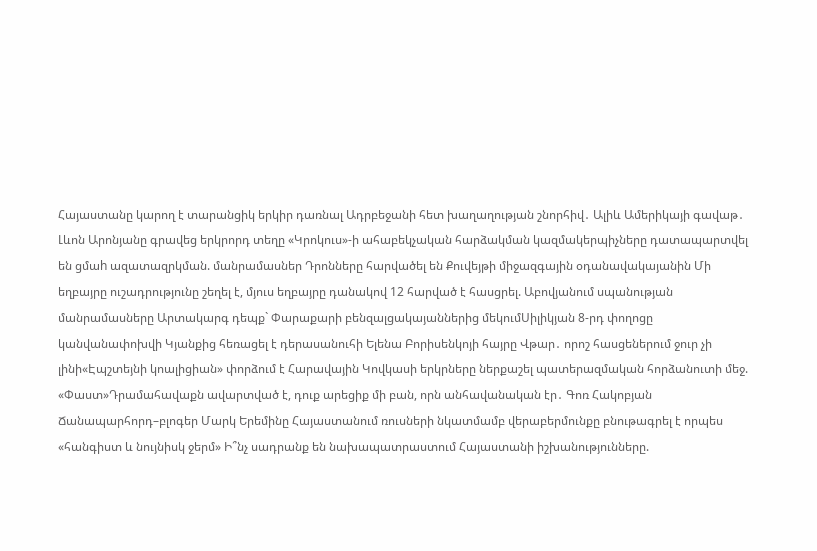Հայաստանը կարող է տարանցիկ երկիր դառնալ Ադրբեջանի հետ խաղաղության շնորհիվ․ Ալիև Ամերիկայի գավաթ․ Լևոն Արոնյանը գրավեց երկրորդ տեղը «Կրոկուս»-ի ահաբեկչական հարձակման կազմակերպիչները դատապարտվել են ցմաh ազատազրկման. մանրամասներ Դրոնները հարվածել են Քուվեյթի միջազգային օդանավակայանին Մի եղբայրը ուշադրությունը շեղել է, մյուս եղբայրը դանակով 12 հարված է հասցրել. Աբովյանում սպանության մանրամասները Արտակարգ դեպք` Փարաքարի բենզալցակայաններից մեկումՍիլիկյան 8-րդ փողոցը կանվանափոխվի Կյանքից հեռացել է դերասանուհի Ելենա Բորիսենկոյի հայրը Վթար․ որոշ հասցեներում ջուր չի լինի«Էպշտեյնի կոալիցիան» փորձում է Հարավային Կովկասի երկրները ներքաշել պատերազմական հորձանուտի մեջ. «Փաստ»Դրամահավաքն ավարտված է, դուք արեցիք մի բան, որն անհավանական էր․ Գոռ Հակոբյան Ճանապարհորդ–բլոգեր Մարկ Երեմինը Հայաստանում ռուսների նկատմամբ վերաբերմունքը բնութագրել է որպես «հանգիստ և նույնիսկ ջերմ» Ի՞նչ սադրանք են նախապատրաստում Հայաստանի իշխանությունները.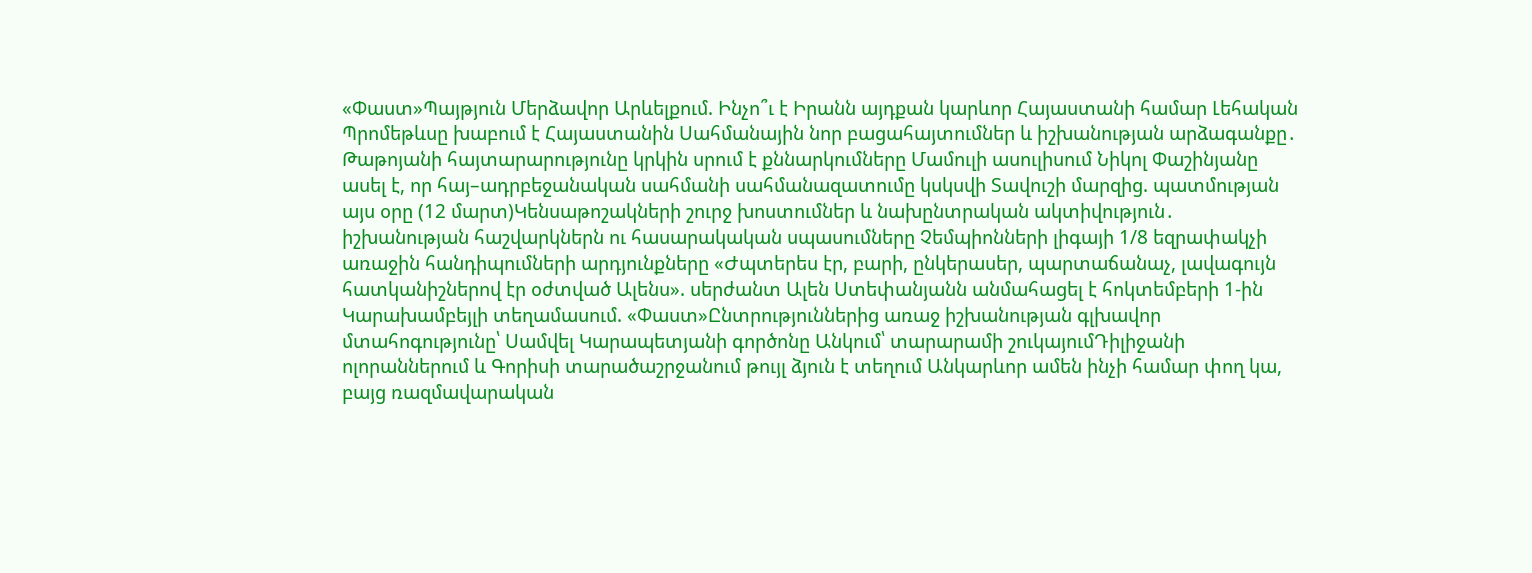«Փաստ»Պայթյուն Մերձավոր Արևելքում. Ինչո՞ւ է Իրանն այդքան կարևոր Հայաստանի համար Լեհական Պրոմեթևսը խաբում է Հայաստանին Սահմանային նոր բացահայտումներ և իշխանության արձագանքը․ Թաթոյանի հայտարարությունը կրկին սրում է քննարկումները Մամուլի ասուլիսում Նիկոլ Փաշինյանը ասել է, որ հայ–ադրբեջանական սահմանի սահմանազատումը կսկսվի Տավուշի մարզից. պատմության այս օրը (12 մարտ)Կենսաթոշակների շուրջ խոստումներ և նախընտրական ակտիվություն․ իշխանության հաշվարկներն ու հասարակական սպասումները Չեմպիոնների լիգայի 1/8 եզրափակչի առաջին հանդիպումների արդյունքները «Ժպտերես էր, բարի, ընկերասեր, պարտաճանաչ, լավագույն հատկանիշներով էր օժտված Ալենս». սերժանտ Ալեն Ստեփանյանն անմահացել է հոկտեմբերի 1-ին Կարախամբեյլի տեղամասում. «Փաստ»Ընտրություններից առաջ իշխանության գլխավոր մտահոգությունը՝ Սամվել Կարապետյանի գործոնը Անկում՝ տարարամի շուկայումԴիլիջանի ոլորաններում և Գորիսի տարածաշրջանում թույլ ձյուն է տեղում Անկարևոր ամեն ինչի համար փող կա, բայց ռազմավարական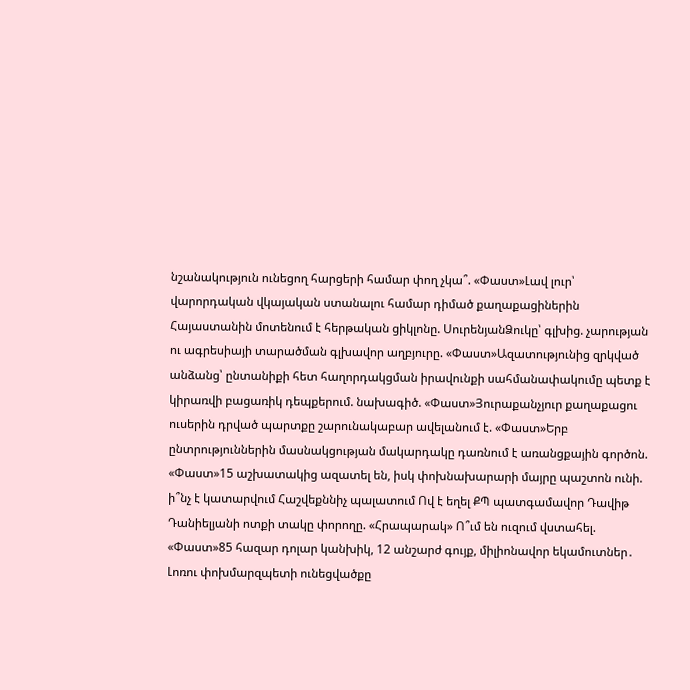նշանակություն ունեցող հարցերի համար փող չկա՞. «Փաստ»Լավ լուր՝ վարորդական վկայական ստանալու համար դիմած քաղաքացիներին Հայաստանին մոտենում է հերթական ցիկլոնը. ՍուրենյանՁուկը՝ գլխից. չարության ու ագրեսիայի տարածման գլխավոր աղբյուրը. «Փաստ»Ազատությունից զրկված անձանց՝ ընտանիքի հետ հաղորդակցման իրավունքի սահմանափակումը պետք է կիրառվի բացառիկ դեպքերում. նախագիծ. «Փաստ»Յուրաքանչյուր քաղաքացու ուսերին դրված պարտքը շարունակաբար ավելանում է. «Փաստ»Երբ ընտրություններին մասնակցության մակարդակը դառնում է առանցքային գործոն. «Փաստ»15 աշխատակից ազատել են, իսկ փոխնախարարի մայրը պաշտոն ունի. ի՞նչ է կատարվում Հաշվեքննիչ պալատում Ով է եղել ՔՊ պատգամավոր Դավիթ Դանիելյանի ոտքի տակը փորողը. «Հրապարակ» Ո՞ւմ են ուզում վստահել. «Փաստ»85 հազար դոլար կանխիկ, 12 անշարժ գույք, միլիոնավոր եկամուտներ․ Լոռու փոխմարզպետի ունեցվածքը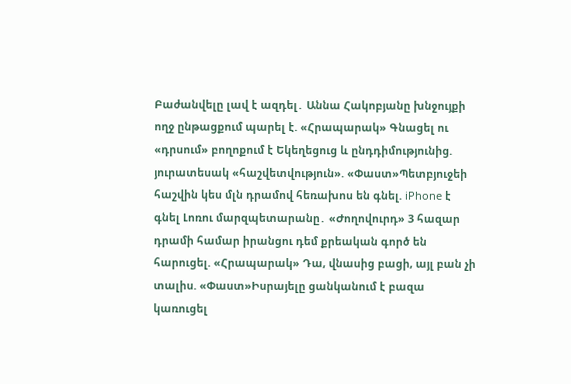Բաժանվելը լավ է ազդել․ Աննա Հակոբյանը խնջույքի ողջ ընթացքում պարել է. «Հրապարակ» Գնացել ու «դրսում» բողոքում է Եկեղեցուց և ընդդիմությունից. յուրատեսակ «հաշվետվություն». «Փաստ»Պետբյուջեի հաշվին կես մլն դրամով հեռախոս են գնել. iPhone է գնել Լոռու մարզպետարանը․ «Ժողովուրդ» 3 հազար դրամի համար իրանցու դեմ քրեական գործ են հարուցել. «Հրապարակ» Դա, վնասից բացի, այլ բան չի տալիս. «Փաստ»Իսրայելը ցանկանում է բազա կառուցել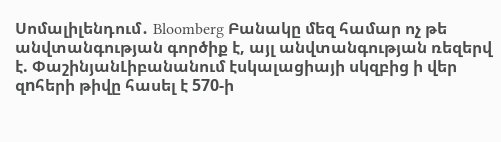Սոմալիլենդում․ Bloomberg Բանակը մեզ համար ոչ թե անվտանգության գործիք է, այլ անվտանգության ռեզերվ է. ՓաշինյանԼիբանանում էսկալացիայի սկզբից ի վեր զnհերի թիվը հասել է 570-ի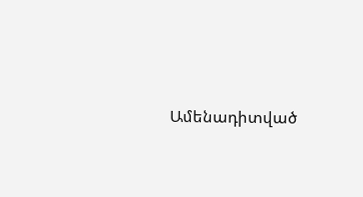Ամենադիտված